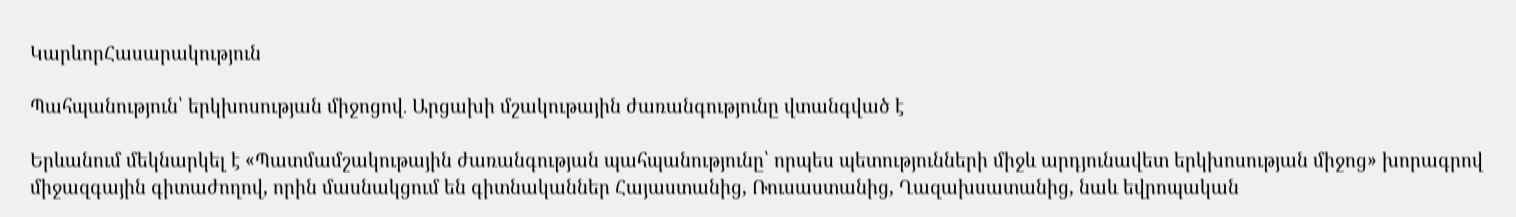ԿարևորՀասարակություն

Պահպանություն՝ երկխոսության միջոցով․ Արցախի մշակութային ժառանգությունը վտանգված է

Երևանում մեկնարկել է «Պատմամշակութային ժառանգության պահպանությունը՝ որպես պետությունների միջև արդյունավետ երկխոսության միջոց» խորագրով միջազգային գիտաժողով, որին մասնակցում են գիտնականներ Հայաստանից, Ռուսաստանից, Ղազախսատանից, նաև եվրոպական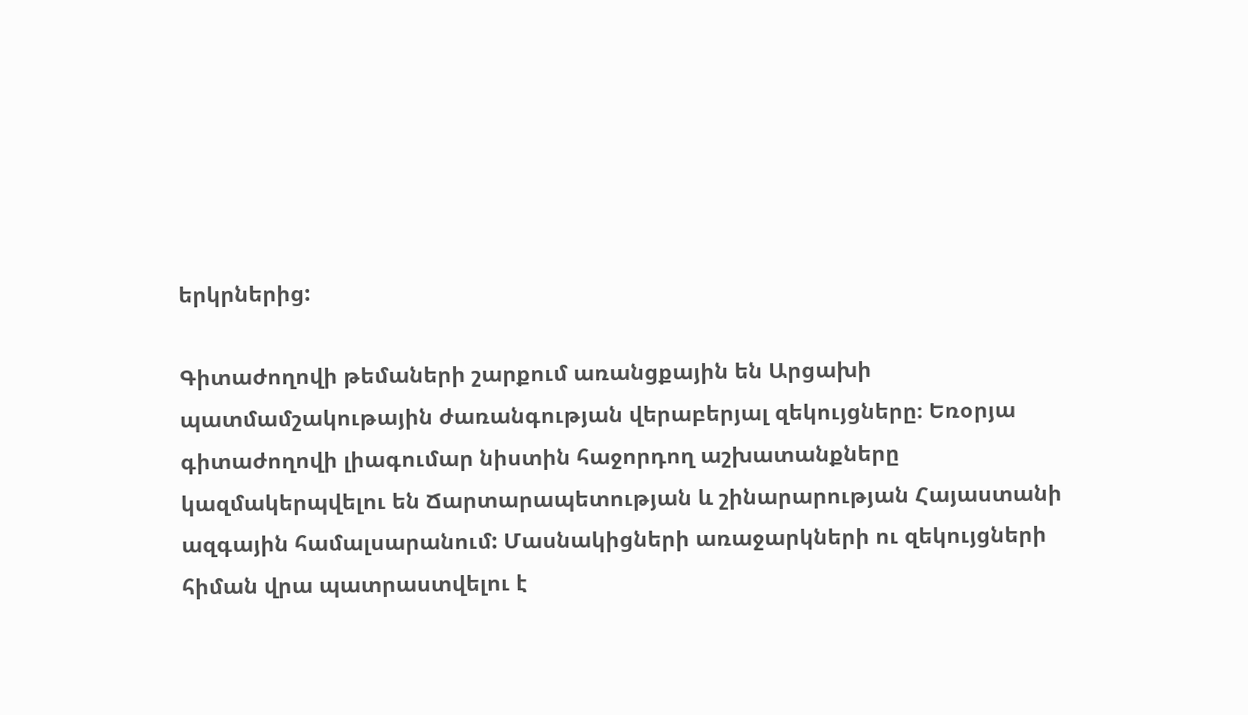երկրներից:

Գիտաժողովի թեմաների շարքում առանցքային են Արցախի պատմամշակութային ժառանգության վերաբերյալ զեկույցները։ Եռօրյա գիտաժողովի լիագումար նիստին հաջորդող աշխատանքները կազմակերպվելու են Ճարտարապետության և շինարարության Հայաստանի ազգային համալսարանում: Մասնակիցների առաջարկների ու զեկույցների հիման վրա պատրաստվելու է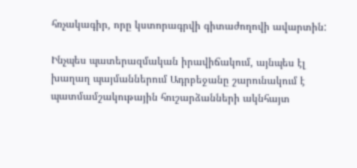հռչակագիր, որը կստորագրվի գիտաժողովի ավարտին:

Ինչպես պատերազմական իրավիճակում, այնպես էլ խաղաղ պայմաններում Ադրբեջանը շարունակում է պատմամշակութային հուշարձանների ակնհայտ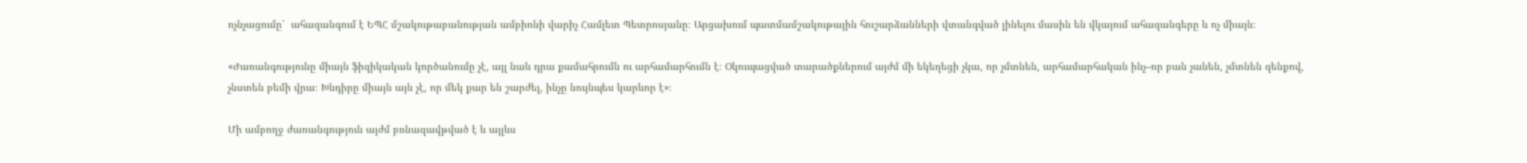ոչնչացումը՝  ահազանգում է ԵՊՀ մշակութաբանության ամբիոնի վարիչ Համլետ Պետրոսյանը։ Արցախում պատմամշակութային հուշարձանների վտանգված լինելու մասին են վկայում ահազանգերը և ոչ միայն։

«Ժառանգությունը միայն ֆիզիկական կործանումը չէ, այլ նաև դրա քամահրումն ու արհամարհումն է։ Օկուպացված տարածքներում այժմ մի եկեղեցի չկա, որ չմտնեն, արհամարհական ինչ–որ բան չանեն, չմտնեն զենքով, չնստեն բեմի վրա։ Խնդիրը միայն այն չէ, որ մեկ քար են շարժել, ինչը նույնպես կարևոր է»։

Մի ամբողջ ժառանգություն այժմ բռնազավթված է և այլևս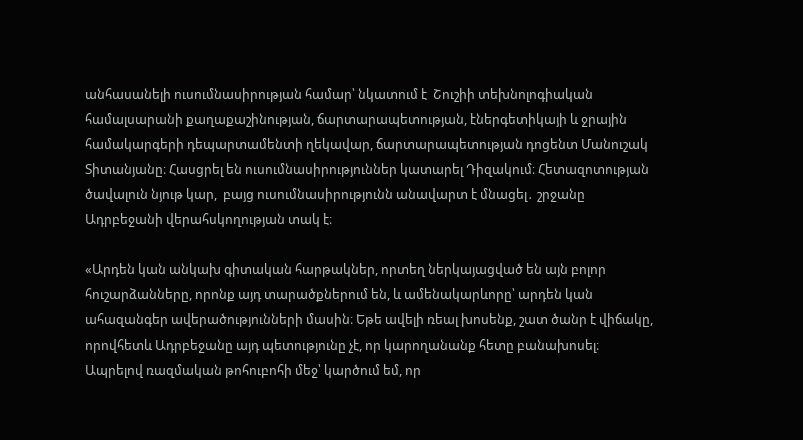անհասանելի ուսումնասիրության համար՝ նկատում է  Շուշիի տեխնոլոգիական համալսարանի քաղաքաշինության, ճարտարապետության, էներգետիկայի և ջրային համակարգերի դեպարտամենտի ղեկավար, ճարտարապետության դոցենտ Մանուշակ Տիտանյանը։ Հասցրել են ուսումնասիրություններ կատարել Դիզակում։ Հետազոտության  ծավալուն նյութ կար,  բայց ուսումնասիրությունն անավարտ է մնացել․ շրջանը Ադրբեջանի վերահսկողության տակ է։

«Արդեն կան անկախ գիտական հարթակներ, որտեղ ներկայացված են այն բոլոր հուշարձանները, որոնք այդ տարածքներում են, և ամենակարևորը՝ արդեն կան ահազանգեր ավերածությունների մասին։ Եթե ավելի ռեալ խոսենք, շատ ծանր է վիճակը, որովհետև Ադրբեջանը այդ պետությունը չէ, որ կարողանանք հետը բանախոսել։ Ապրելով ռազմական թոհուբոհի մեջ՝ կարծում եմ, որ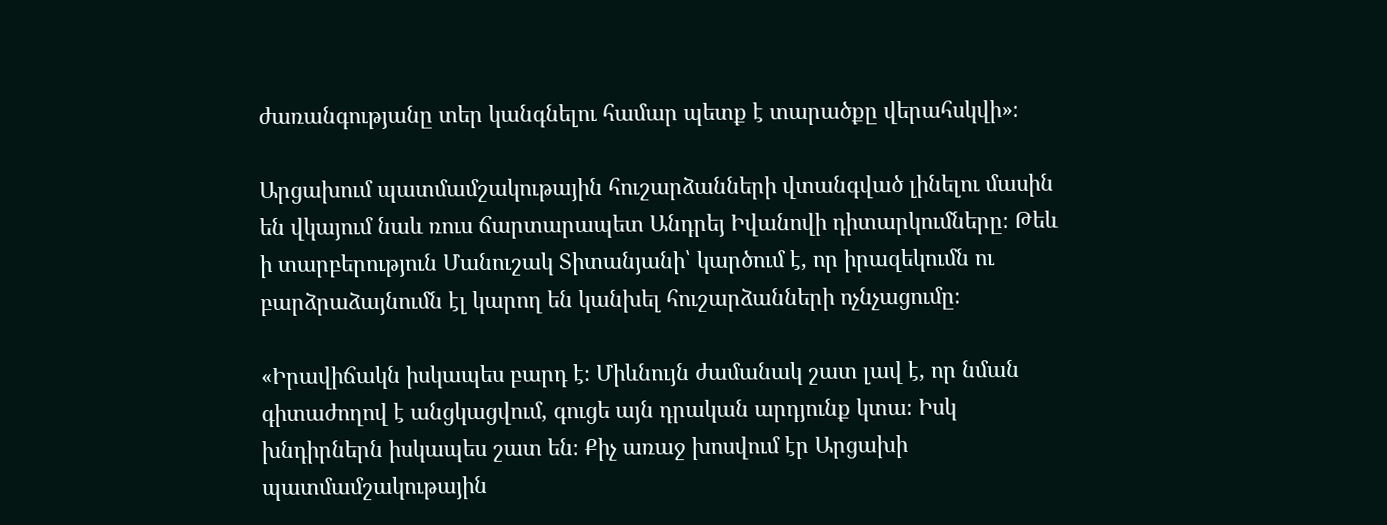ժառանգությանը տեր կանգնելու համար պետք է տարածքը վերահսկվի»։

Արցախում պատմամշակութային հուշարձանների վտանգված լինելու մասին են վկայում նաև ռուս ճարտարապետ Անդրեյ Իվանովի դիտարկումները։ Թեև ի տարբերություն Մանուշակ Տիտանյանի՝ կարծում է, որ իրազեկումն ու բարձրաձայնումն էլ կարող են կանխել հուշարձանների ոչնչացումը։

«Իրավիճակն իսկապես բարդ է։ Միևնույն ժամանակ շատ լավ է, որ նման  գիտաժողով է անցկացվում, գուցե այն դրական արդյունք կտա։ Իսկ խնդիրներն իսկապես շատ են։ Քիչ առաջ խոսվում էր Արցախի  պատմամշակութային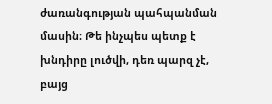ժառանգության պահպանման մասին։ Թե ինչպես պետք է խնդիրը լուծվի, դեռ պարզ չէ, բայց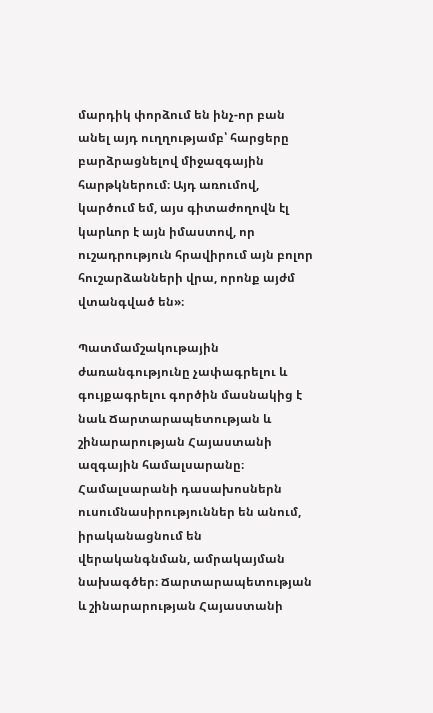մարդիկ փորձում են ինչ-որ բան անել այդ ուղղությամբ՝ հարցերը բարձրացնելով միջազգային հարթկներում։ Այդ առումով, կարծում եմ, այս գիտաժողովն էլ կարևոր է այն իմաստով, որ ուշադրություն հրավիրում այն բոլոր հուշարձանների վրա, որոնք այժմ վտանգված են»։

Պատմամշակութային ժառանգությունը չափագրելու և գույքագրելու գործին մասնակից է նաև Ճարտարապետության և շինարարության Հայաստանի ազգային համալսարանը։ Համալսարանի դասախոսներն ուսումնասիրություններ են անում, իրականացնում են վերականգնման, ամրակայման նախագծեր։ Ճարտարապետության և շինարարության Հայաստանի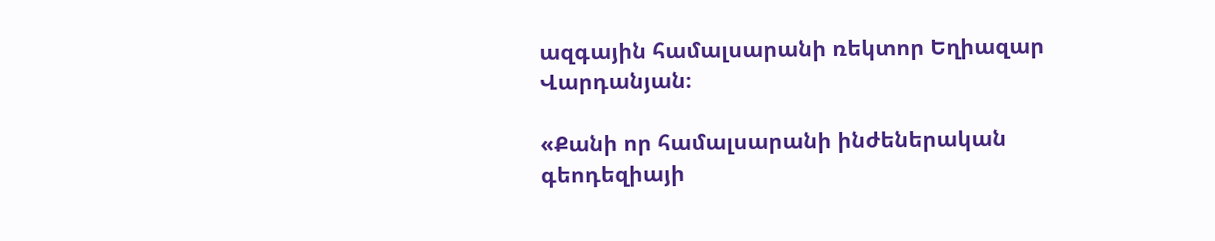ազգային համալսարանի ռեկտոր Եղիազար Վարդանյան։

«Քանի որ համալսարանի ինժեներական գեոդեզիայի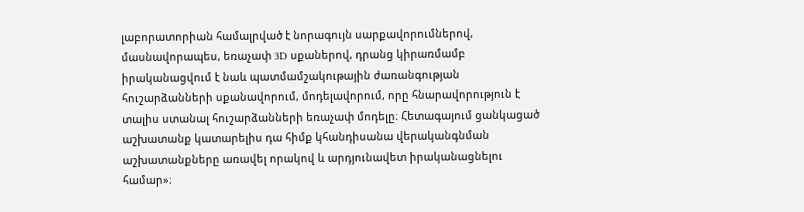լաբորատորիան համալրված է նորագույն սարքավորումներով, մասնավորապես, եռաչափ 3D սքաներով, դրանց կիրառմամբ իրականացվում է նաև պատմամշակութային ժառանգության հուշարձանների սքանավորում, մոդելավորում, որը հնարավորություն է տալիս ստանալ հուշարձանների եռաչափ մոդելը։ Հետագայում ցանկացած աշխատանք կատարելիս դա հիմք կհանդիսանա վերականգնման աշխատանքները առավել որակով և արդյունավետ իրականացնելու համար»։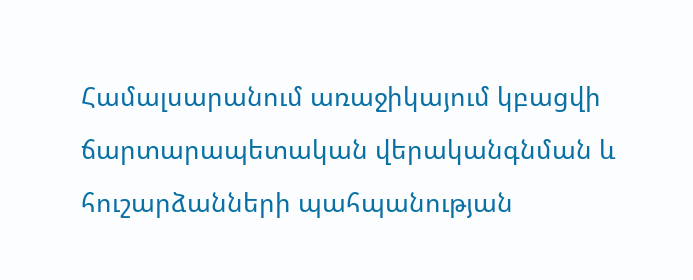Համալսարանում առաջիկայում կբացվի ճարտարապետական վերականգնման և հուշարձանների պահպանության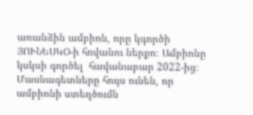առանձին ամբիոն, որը կգործի ՅՈՒՆԵՍԿՕ-ի հովանու ներքո։ Ամբիոնը կսկսի գործել  հավանաբար 2022-ից։ Մասնագետները հույս ունեն, որ ամբիոնի ստեղծումն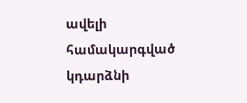ավելի համակարգված կդարձնի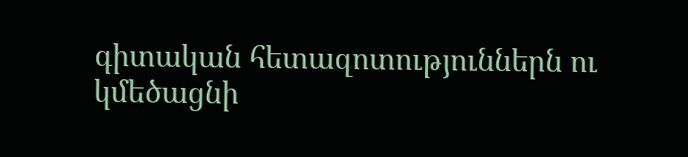գիտական հետազոտություններն ու կմեծացնի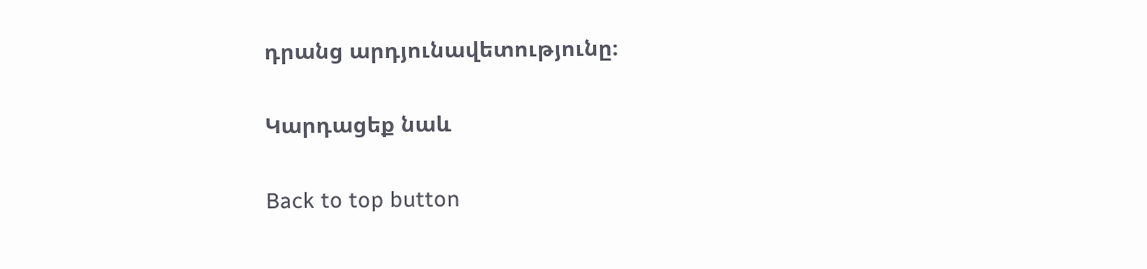դրանց արդյունավետությունը։

Կարդացեք նաև

Back to top button